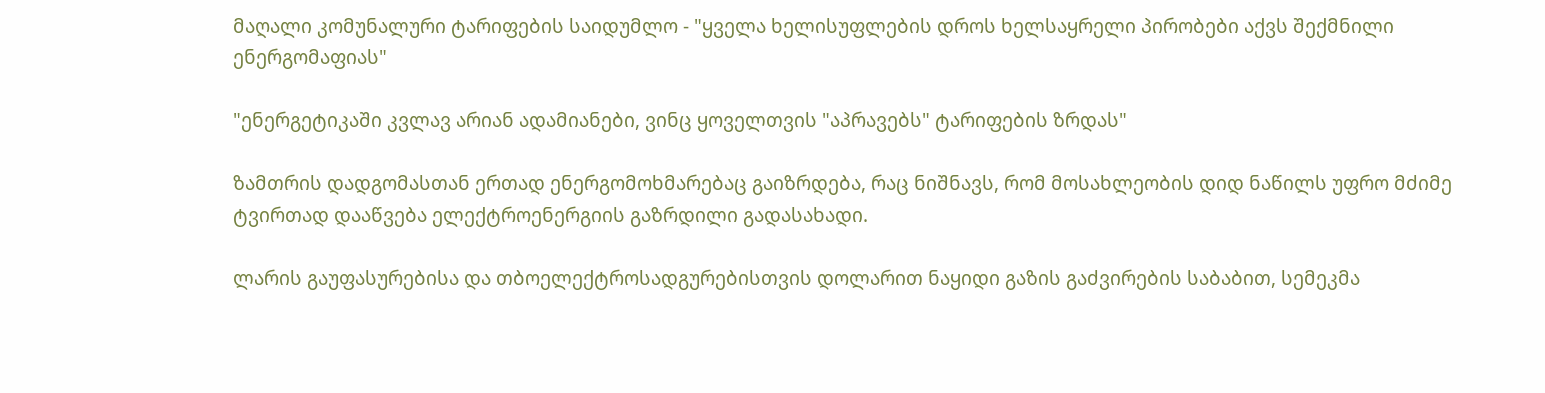მაღალი კომუნალური ტარიფების საიდუმლო - "ყველა ხელისუფლების დროს ხელსაყრელი პირობები აქვს შექმნილი ენერგომაფიას"

"ენერგეტიკაში კვლავ არიან ადამიანები, ვინც ყოველთვის "აპრავებს" ტარიფების ზრდას"

ზამთრის დადგომასთან ერთად ენერგომოხმარებაც გაიზრდება, რაც ნიშნავს, რომ მოსახლეობის დიდ ნაწილს უფრო მძიმე ტვირთად დააწვება ელექტროენერგიის გაზრდილი გადასახადი.

ლარის გაუფასურებისა და თბოელექტროსადგურებისთვის დოლარით ნაყიდი გაზის გაძვირების საბაბით, სემეკმა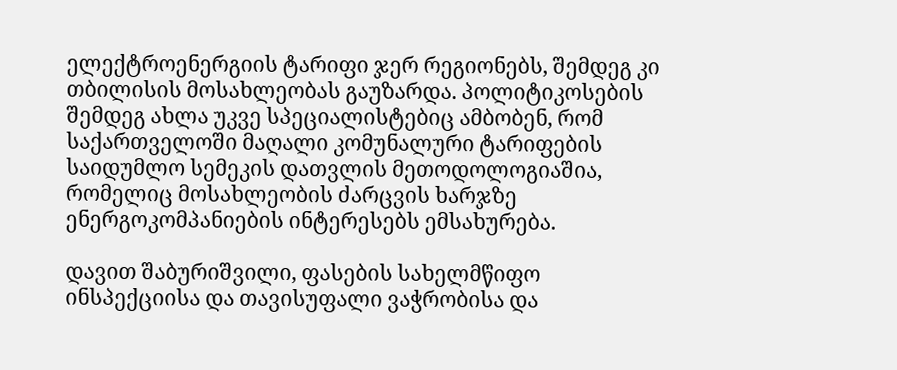ელექტროენერგიის ტარიფი ჯერ რეგიონებს, შემდეგ კი თბილისის მოსახლეობას გაუზარდა. პოლიტიკოსების შემდეგ ახლა უკვე სპეციალისტებიც ამბობენ, რომ საქართველოში მაღალი კომუნალური ტარიფების საიდუმლო სემეკის დათვლის მეთოდოლოგიაშია, რომელიც მოსახლეობის ძარცვის ხარჯზე ენერგოკომპანიების ინტერესებს ემსახურება.

დავით შაბურიშვილი, ფასების სახელმწიფო ინსპექციისა და თავისუფალი ვაჭრობისა და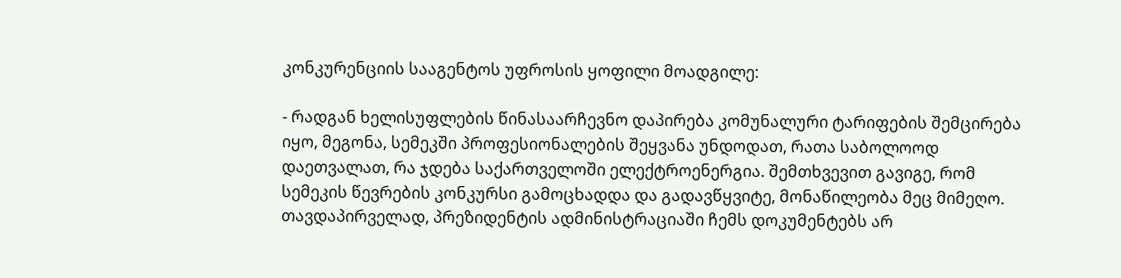კონკურენციის სააგენტოს უფროსის ყოფილი მოადგილე:

- რადგან ხელისუფლების წინასაარჩევნო დაპირება კომუნალური ტარიფების შემცირება იყო, მეგონა, სემეკში პროფესიონალების შეყვანა უნდოდათ, რათა საბოლოოდ დაეთვალათ, რა ჯდება საქართველოში ელექტროენერგია. შემთხვევით გავიგე, რომ სემეკის წევრების კონკურსი გამოცხადდა და გადავწყვიტე, მონაწილეობა მეც მიმეღო. თავდაპირველად, პრეზიდენტის ადმინისტრაციაში ჩემს დოკუმენტებს არ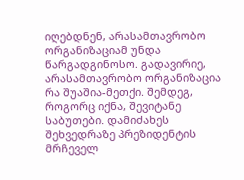იღებდნენ, არასამთავრობო ორგანიზაციამ უნდა წარგადგინოსო. გადავირიე, არასამთავრობო ორგანიზაცია რა შუაშია-მეთქი. შემდეგ, როგორც იქნა, შევიტანე საბუთები. დამიძახეს შეხვედრაზე პრეზიდენტის მრჩეველ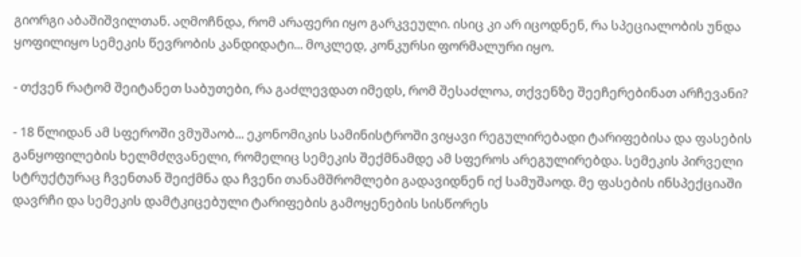გიორგი აბაშიშვილთან. აღმოჩნდა, რომ არაფერი იყო გარკვეული. ისიც კი არ იცოდნენ, რა სპეციალობის უნდა ყოფილიყო სემეკის წევრობის კანდიდატი... მოკლედ, კონკურსი ფორმალური იყო.

- თქვენ რატომ შეიტანეთ საბუთები, რა გაძლევდათ იმედს, რომ შესაძლოა, თქვენზე შეეჩერებინათ არჩევანი?

- 18 წლიდან ამ სფეროში ვმუშაობ... ეკონომიკის სამინისტროში ვიყავი რეგულირებადი ტარიფებისა და ფასების განყოფილების ხელმძღვანელი, რომელიც სემეკის შექმნამდე ამ სფეროს არეგულირებდა. სემეკის პირველი სტრუქტურაც ჩვენთან შეიქმნა და ჩვენი თანამშრომლები გადავიდნენ იქ სამუშაოდ. მე ფასების ინსპექციაში დავრჩი და სემეკის დამტკიცებული ტარიფების გამოყენების სისწორეს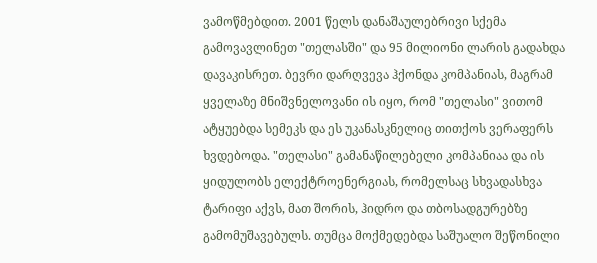ვამოწმებდით. 2001 წელს დანაშაულებრივი სქემა გამოვავლინეთ "თელასში" და 95 მილიონი ლარის გადახდა დავაკისრეთ. ბევრი დარღვევა ჰქონდა კომპანიას, მაგრამ ყველაზე მნიშვნელოვანი ის იყო, რომ "თელასი" ვითომ ატყუებდა სემეკს და ეს უკანასკნელიც თითქოს ვერაფერს ხვდებოდა. "თელასი" გამანაწილებელი კომპანიაა და ის ყიდულობს ელექტროენერგიას, რომელსაც სხვადასხვა ტარიფი აქვს, მათ შორის, ჰიდრო და თბოსადგურებზე გამომუშავებულს. თუმცა მოქმედებდა საშუალო შეწონილი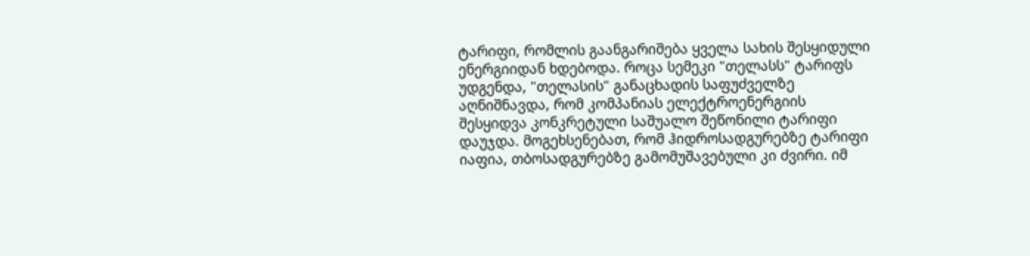ტარიფი, რომლის გაანგარიშება ყველა სახის შესყიდული ენერგიიდან ხდებოდა. როცა სემეკი "თელასს" ტარიფს უდგენდა, "თელასის" განაცხადის საფუძველზე აღნიშნავდა, რომ კომპანიას ელექტროენერგიის შესყიდვა კონკრეტული საშუალო შეწონილი ტარიფი დაუჯდა. მოგეხსენებათ, რომ ჰიდროსადგურებზე ტარიფი იაფია, თბოსადგურებზე გამომუშავებული კი ძვირი. იმ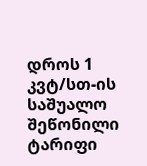დროს 1 კვტ/სთ-ის საშუალო შეწონილი ტარიფი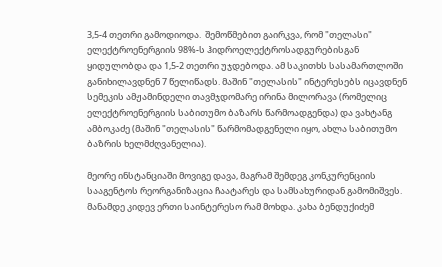3,5-4 თეთრი გამოდიოდა.  შემოწმებით გაირკვა, რომ "თელასი" ელექტროენერგიის 98%-ს ჰიდროელექტროსადგურებისგან ყიდულობდა და 1,5-2 თეთრი უჯდებოდა. ამ საკითხს სასამართლოში განიხილავდნენ 7 წელიწადს. მაშინ "თელასის" ინტერესებს იცავდნენ სემეკის ამჟამინდელი თავმჯდომარე ირინა მილორავა (რომელიც ელექტროენერგიის საბითუმო ბაზარს წარმოადგენდა) და ვახტანგ ამბოკაძე (მაშინ "თელასის" წარმომადგენელი იყო, ახლა საბითუმო ბაზრის ხელმძღვანელია).

მეორე ინსტანციაში მოვიგე დავა, მაგრამ შემდეგ კონკურენციის სააგენტოს რეორგანიზაცია ჩაატარეს და სამსახურიდან გამომიშვეს. მანამდე კიდევ ერთი საინტერესო რამ მოხდა. კახა ბენდუქიძემ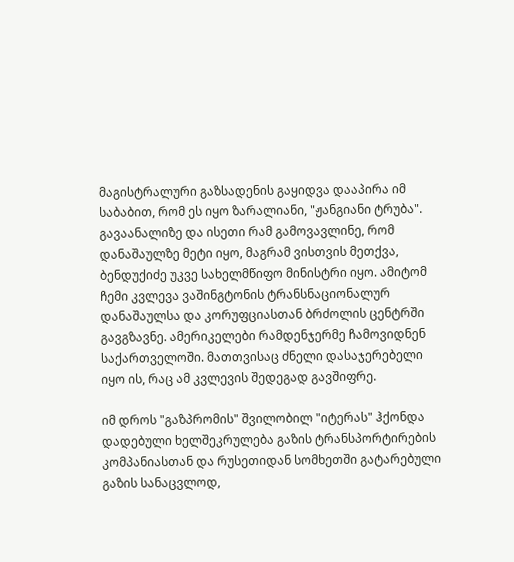მაგისტრალური გაზსადენის გაყიდვა დააპირა იმ საბაბით, რომ ეს იყო ზარალიანი, "ჟანგიანი ტრუბა". გავაანალიზე და ისეთი რამ გამოვავლინე, რომ დანაშაულზე მეტი იყო, მაგრამ ვისთვის მეთქვა, ბენდუქიძე უკვე სახელმწიფო მინისტრი იყო. ამიტომ ჩემი კვლევა ვაშინგტონის ტრანსნაციონალურ დანაშაულსა და კორუფციასთან ბრძოლის ცენტრში გავგზავნე. ამერიკელები რამდენჯერმე ჩამოვიდნენ საქართველოში. მათთვისაც ძნელი დასაჯერებელი იყო ის, რაც ამ კვლევის შედეგად გავშიფრე.

იმ დროს "გაზპრომის" შვილობილ "იტერას" ჰქონდა დადებული ხელშეკრულება გაზის ტრანსპორტირების კომპანიასთან და რუსეთიდან სომხეთში გატარებული გაზის სანაცვლოდ,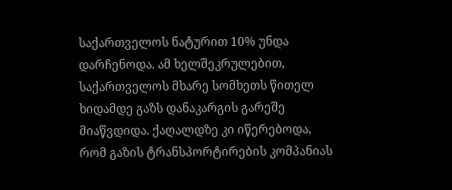საქართველოს ნატურით 10% უნდა დარჩენოდა. ამ ხელშეკრულებით, საქართველოს მხარე სომხეთს წითელ ხიდამდე გაზს დანაკარგის გარეშე მიაწვდიდა. ქაღალდზე კი იწერებოდა, რომ გაზის ტრანსპორტირების კომპანიას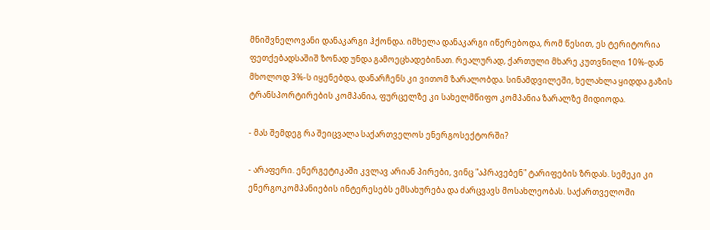მნიშვნელოვანი დანაკარგი ჰქონდა. იმხელა დანაკარგი იწერებოდა, რომ წესით, ეს ტერიტორია ფეთქებადსაშიშ ზონად უნდა გამოეცხადებინათ. რეალურად, ქართული მხარე კუთვნილი 10%-დან მხოლოდ 3%-ს იყენებდა, დანარჩენს კი ვითომ ზარალობდა. სინამდვილეში, ხელახლა ყიდდა გაზის ტრანსპორტირების კომპანია, ფურცელზე კი სახელმწიფო კომპანია ზარალზე მიდიოდა.

- მას შემდეგ რა შეიცვალა საქართველოს ენერგოსექტორში?

- არაფერი. ენერგეტიკაში კვლავ არიან პირები, ვინც "აპრავებენ" ტარიფების ზრდას. სემეკი კი ენერგოკომპანიების ინტერესებს ემსახურება და ძარცვავს მოსახლეობას. საქართველოში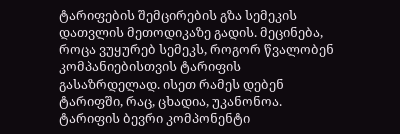ტარიფების შემცირების გზა სემეკის დათვლის მეთოდიკაზე გადის. მეცინება, როცა ვუყურებ სემეკს, როგორ წვალობენ კომპანიებისთვის ტარიფის გასაზრდელად. ისეთ რამეს დებენ ტარიფში, რაც, ცხადია, უკანონოა. ტარიფის ბევრი კომპონენტი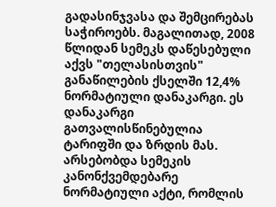გადასინჯვასა და შემცირებას საჭიროებს. მაგალითად, 2008 წლიდან სემეკს დაწესებული აქვს "თელასისთვის" განაწილების ქსელში 12,4% ნორმატიული დანაკარგი. ეს დანაკარგი გათვალისწინებულია ტარიფში და ზრდის მას. არსებობდა სემეკის კანონქვემდებარე ნორმატიული აქტი, რომლის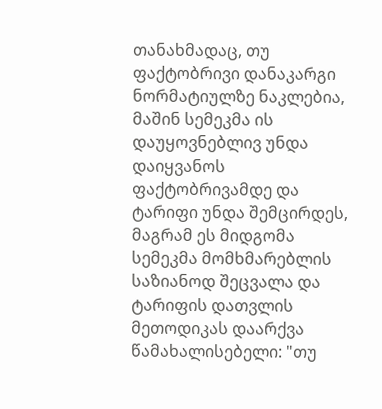თანახმადაც, თუ ფაქტობრივი დანაკარგი ნორმატიულზე ნაკლებია, მაშინ სემეკმა ის დაუყოვნებლივ უნდა დაიყვანოს ფაქტობრივამდე და ტარიფი უნდა შემცირდეს, მაგრამ ეს მიდგომა სემეკმა მომხმარებლის საზიანოდ შეცვალა და ტარიფის დათვლის მეთოდიკას დაარქვა წამახალისებელი: "თუ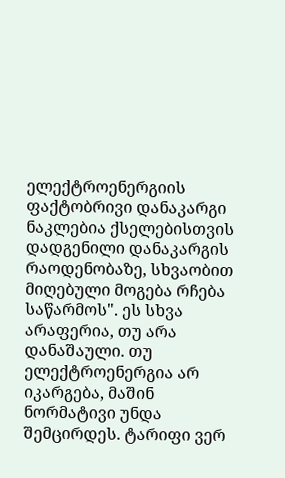ელექტროენერგიის ფაქტობრივი დანაკარგი ნაკლებია ქსელებისთვის დადგენილი დანაკარგის რაოდენობაზე, სხვაობით მიღებული მოგება რჩება საწარმოს". ეს სხვა არაფერია, თუ არა დანაშაული. თუ ელექტროენერგია არ იკარგება, მაშინ ნორმატივი უნდა შემცირდეს. ტარიფი ვერ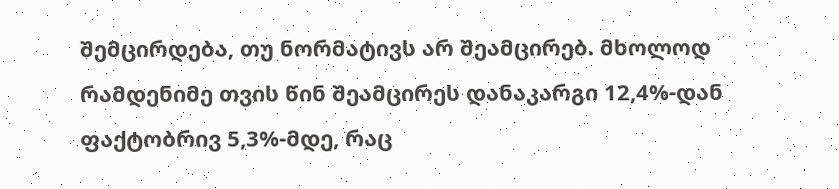შემცირდება, თუ ნორმატივს არ შეამცირებ. მხოლოდ რამდენიმე თვის წინ შეამცირეს დანაკარგი 12,4%-დან ფაქტობრივ 5,3%-მდე, რაც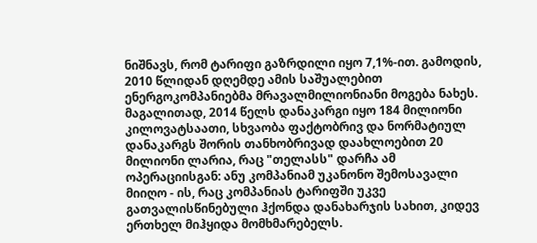ნიშნავს, რომ ტარიფი გაზრდილი იყო 7,1%-ით. გამოდის, 2010 წლიდან დღემდე ამის საშუალებით ენერგოკომპანიებმა მრავალმილიონიანი მოგება ნახეს. მაგალითად, 2014 წელს დანაკარგი იყო 184 მილიონი კილოვატსაათი, სხვაობა ფაქტობრივ და ნორმატიულ დანაკარგს შორის თანხობრივად დაახლოებით 20 მილიონი ლარია, რაც "თელასს" დარჩა ამ ოპერაციისგან: ანუ კომპანიამ უკანონო შემოსავალი მიიღო - ის, რაც კომპანიას ტარიფში უკვე გათვალისწინებული ჰქონდა დანახარჯის სახით, კიდევ ერთხელ მიჰყიდა მომხმარებელს.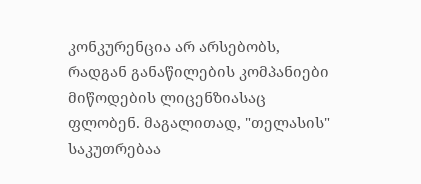კონკურენცია არ არსებობს, რადგან განაწილების კომპანიები მიწოდების ლიცენზიასაც ფლობენ. მაგალითად, "თელასის" საკუთრებაა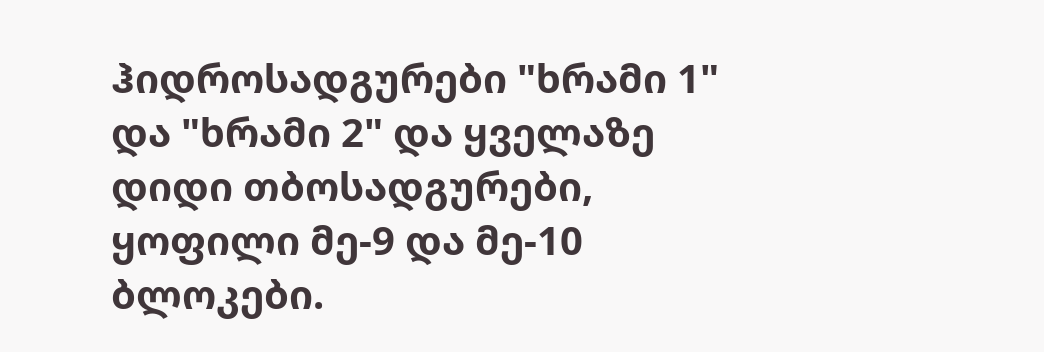ჰიდროსადგურები "ხრამი 1" და "ხრამი 2" და ყველაზე დიდი თბოსადგურები, ყოფილი მე-9 და მე-10 ბლოკები.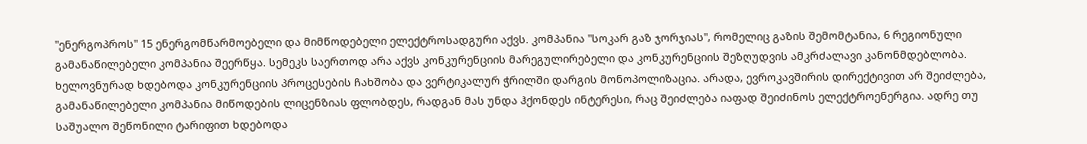"ენერგოპროს" 15 ენერგომწარმოებელი და მიმწოდებელი ელექტროსადგური აქვს. კომპანია "სოკარ გაზ ჯორჯიას", რომელიც გაზის შემომტანია, 6 რეგიონული გამანაწილებელი კომპანია შეერწყა. სემეკს საერთოდ არა აქვს კონკურენციის მარეგულირებელი და კონკურენციის შეზღუდვის ამკრძალავი კანონმდებლობა. ხელოვნურად ხდებოდა კონკურენციის პროცესების ჩახშობა და ვერტიკალურ ჭრილში დარგის მონოპოლიზაცია. არადა, ევროკავშირის დირექტივით არ შეიძლება, გამანაწილებელი კომპანია მიწოდების ლიცენზიას ფლობდეს, რადგან მას უნდა ჰქონდეს ინტერესი, რაც შეიძლება იაფად შეიძინოს ელექტროენერგია. ადრე თუ საშუალო შეწონილი ტარიფით ხდებოდა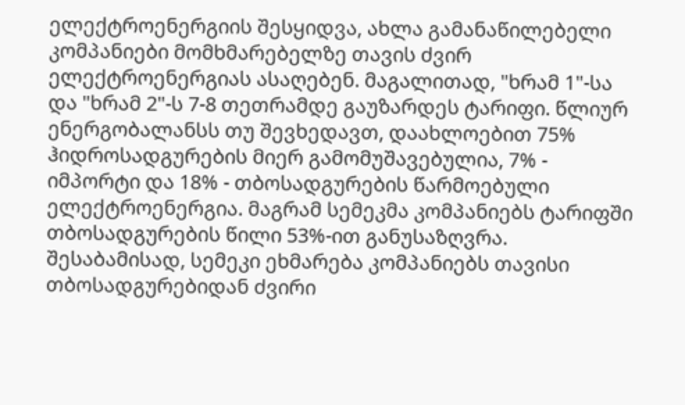ელექტროენერგიის შესყიდვა, ახლა გამანაწილებელი კომპანიები მომხმარებელზე თავის ძვირ ელექტროენერგიას ასაღებენ. მაგალითად, "ხრამ 1"-სა და "ხრამ 2"-ს 7-8 თეთრამდე გაუზარდეს ტარიფი. წლიურ ენერგობალანსს თუ შევხედავთ, დაახლოებით 75% ჰიდროსადგურების მიერ გამომუშავებულია, 7% - იმპორტი და 18% - თბოსადგურების წარმოებული ელექტროენერგია. მაგრამ სემეკმა კომპანიებს ტარიფში თბოსადგურების წილი 53%-ით განუსაზღვრა. შესაბამისად, სემეკი ეხმარება კომპანიებს თავისი თბოსადგურებიდან ძვირი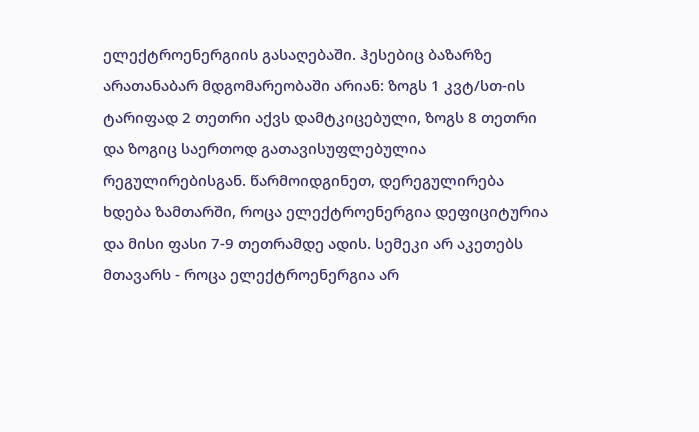ელექტროენერგიის გასაღებაში. ჰესებიც ბაზარზე არათანაბარ მდგომარეობაში არიან: ზოგს 1 კვტ/სთ-ის ტარიფად 2 თეთრი აქვს დამტკიცებული, ზოგს 8 თეთრი და ზოგიც საერთოდ გათავისუფლებულია რეგულირებისგან. წარმოიდგინეთ, დერეგულირება ხდება ზამთარში, როცა ელექტროენერგია დეფიციტურია და მისი ფასი 7-9 თეთრამდე ადის. სემეკი არ აკეთებს მთავარს - როცა ელექტროენერგია არ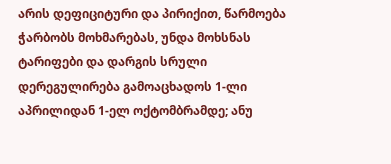არის დეფიციტური და პირიქით, წარმოება ჭარბობს მოხმარებას, უნდა მოხსნას ტარიფები და დარგის სრული დერეგულირება გამოაცხადოს 1-ლი აპრილიდან 1-ელ ოქტომბრამდე; ანუ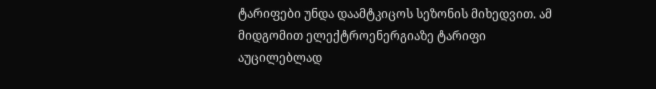ტარიფები უნდა დაამტკიცოს სეზონის მიხედვით. ამ მიდგომით ელექტროენერგიაზე ტარიფი აუცილებლად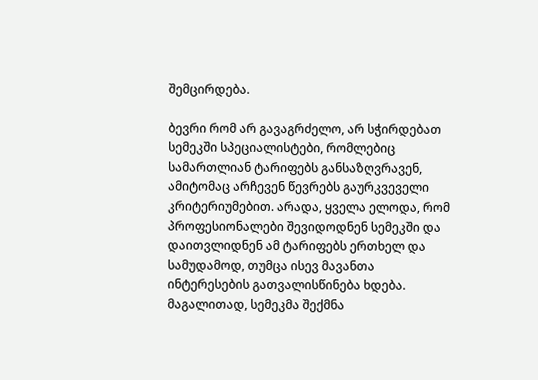შემცირდება.

ბევრი რომ არ გავაგრძელო, არ სჭირდებათ სემეკში სპეციალისტები, რომლებიც სამართლიან ტარიფებს განსაზღვრავენ, ამიტომაც არჩევენ წევრებს გაურკვეველი კრიტერიუმებით. არადა, ყველა ელოდა, რომ პროფესიონალები შევიდოდნენ სემეკში და დაითვლიდნენ ამ ტარიფებს ერთხელ და სამუდამოდ, თუმცა ისევ მავანთა ინტერესების გათვალისწინება ხდება. მაგალითად, სემეკმა შექმნა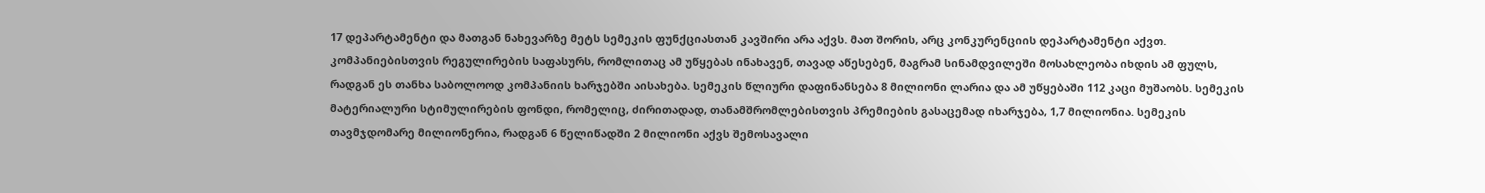17 დეპარტამენტი და მათგან ნახევარზე მეტს სემეკის ფუნქციასთან კავშირი არა აქვს. მათ შორის, არც კონკურენციის დეპარტამენტი აქვთ. კომპანიებისთვის რეგულირების საფასურს, რომლითაც ამ უწყებას ინახავენ, თავად აწესებენ, მაგრამ სინამდვილეში მოსახლეობა იხდის ამ ფულს, რადგან ეს თანხა საბოლოოდ კომპანიის ხარჯებში აისახება. სემეკის წლიური დაფინანსება 8 მილიონი ლარია და ამ უწყებაში 112 კაცი მუშაობს. სემეკის მატერიალური სტიმულირების ფონდი, რომელიც, ძირითადად, თანამშრომლებისთვის პრემიების გასაცემად იხარჯება, 1,7 მილიონია. სემეკის თავმჯდომარე მილიონერია, რადგან 6 წელიწადში 2 მილიონი აქვს შემოსავალი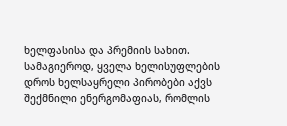ხელფასისა და პრემიის სახით. სამაგიეროდ, ყველა ხელისუფლების დროს ხელსაყრელი პირობები აქვს შექმნილი ენერგომაფიას, რომლის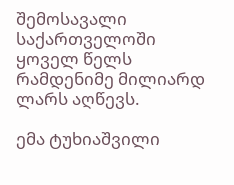შემოსავალი საქართველოში ყოველ წელს რამდენიმე მილიარდ ლარს აღწევს.

ემა ტუხიაშვილი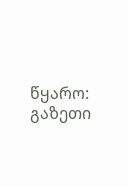წყარო: გაზეთი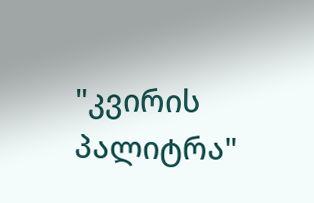"კვირის პალიტრა"